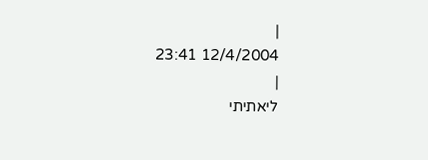|
12/4/2004 23:41
|
ליאתיתי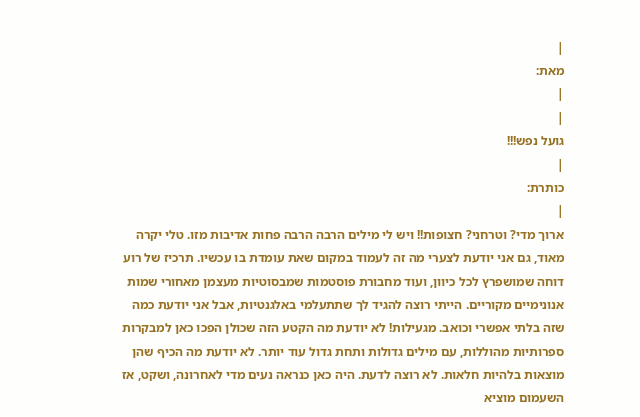|
מאת:
|
|
גועל נפש!!!
|
כותרת:
|
ארוך מדי? וטרחני? חצופות!! ויש לי מילים הרבה הרבה פחות אדיבות מזו. טלי יקרה מאוד, גם אני יודעת לצערי מה זה לעמוד במקום שאת עומדת בו עכשיו. תרכיז של רוע דוחה שמושפרץ לכל כיוון, ועוד מחבורת פוסטמות שמבסוטיות מעצמן מאחורי שמות אנונימיים מקוריים. הייתי רוצה להגיד לך שתתעלמי באלגנטיות, אבל אני יודעת כמה שזה בלתי אפשרי וכואב. מגעילות! לא יודעת מה הקטע הזה שכולן הפכו כאן למבקרות ספרותיות מהוללות, עם מילים גדולות ותחת גדול עוד יותר. לא יודעת מה הכיף שהן מוצאות בלהיות חלאות. לא רוצה לדעת. היה כאן כנראה נעים מדי לאחרונה, ושקט, אז השעמום מוציא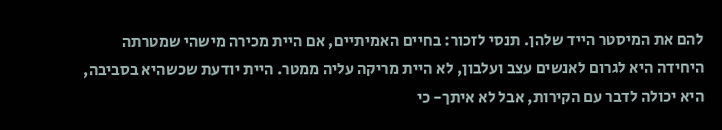להם את המיסטר הייד שלהן. תנסי לזכור: בחיים האמיתיים, אם היית מכירה מישהי שמטרתה היחידה היא לגרום לאנשים עצב ועלבון, לא היית מריקה עליה ממטר. היית יודעת שכשהיא בסביבה, היא יכולה לדבר עם הקירות, אבל לא איתך- כי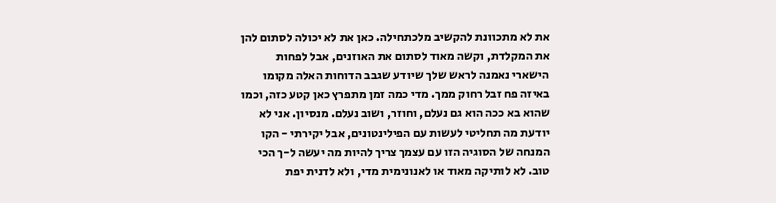את לא מתכוונת להקשיב מלכתחילה. כאן את לא יכולה לסתום להן את המקלדת, וקשה מאוד לסתום את האוזנים, אבל לפחות הישארי נאמנה לראש שלך שיודע שגבב הדוחות האלה מקומו באיזה פח זבל רחוק ממך. מדי כמה זמן מתפרץ כאן קטע כזה, וכמו שהוא בא ככה הוא גם נעלם, וחוזר, ושוב נעלם. מנסיון. אני לא יודעת מה תחליטי לעשות עם הפילינטונים, אבל יקירתי - הקו המנחה של הסוגיה הזו עם עצמך צריך להיות מה יעשה ל-ך הכי טוב. לא לותיקה מאוד או לאנונימית מדי, ולא לדנית יפת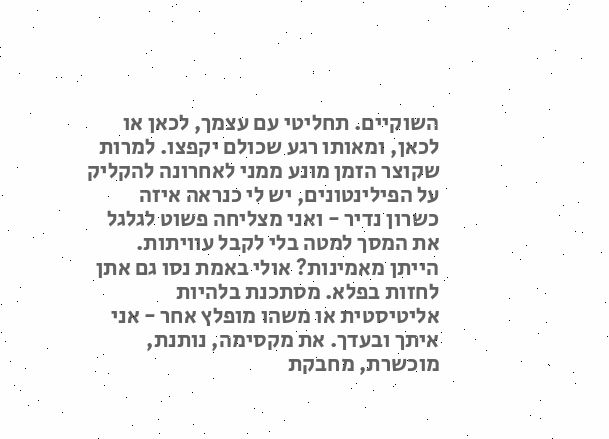השוקיים. תחליטי עם עצמך, לכאן או לכאן, ומאותו רגע שכולם יקפצו. למרות שקוצר הזמן מונע ממני לאחרונה להקליק על הפילינטונים, יש לי כנראה איזה כשרון נדיר - ואני מצליחה פשוט לגלגל את המסך למטה בלי לקבל עוויתות. הייתן מאמינות? אולי באמת נסו גם אתן לחזות בפלא. מסתכנת בלהיות אליטיסטית או משהו מופלץ אחר - אני איתך ובעדך. את מקסימה, נותנת, מוכשרת, מחבקת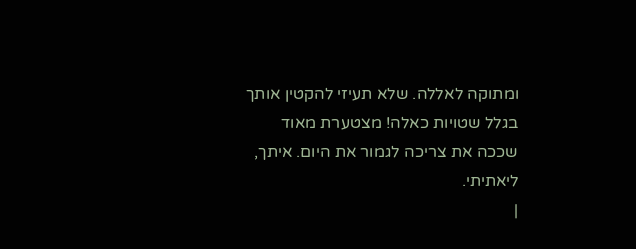ומתוקה לאללה. שלא תעיזי להקטין אותך בגלל שטויות כאלה! מצטערת מאוד שככה את צריכה לגמור את היום. איתך, ליאתיתי.
|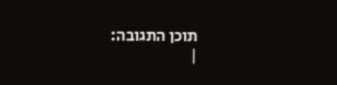תוכן התגובה:
|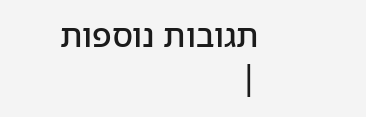תגובות נוספות
|